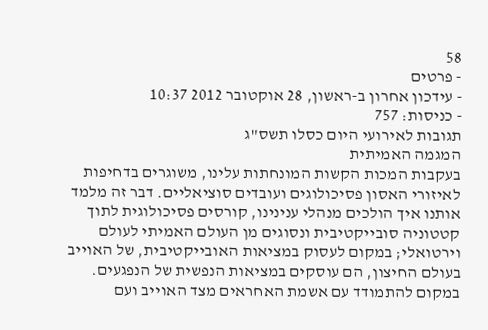58
- פרטים
- עידכון אחרון ב-ראשון, 28 אוקטובר 2012 10:37
- כניסות: 757
תגובות לאירועי היום כסלו תשס"ג
המגמה האמיתית
בעקבות המכות הקשות המונחתות עלינו, משוגרים בדחיפות לאיזורי האסון פסיכולוגים ועובדים סוציאליים. דבר זה מלמד אותנו איך הולכים מנהלי ענינינו, קורסים פסיכולוגית לתוך קטטוניה סובייקטיבית ונסוגים מן העולם האמיתי לעולם וירטואלי; במקום לעסוק במציאות האובייקטיבית, של האוייב בעולם החיצון, הם עוסקים במציאות הנפשית של הנפגעים. במקום להתמודד עם אשמת האחראים מצד האוייב ועם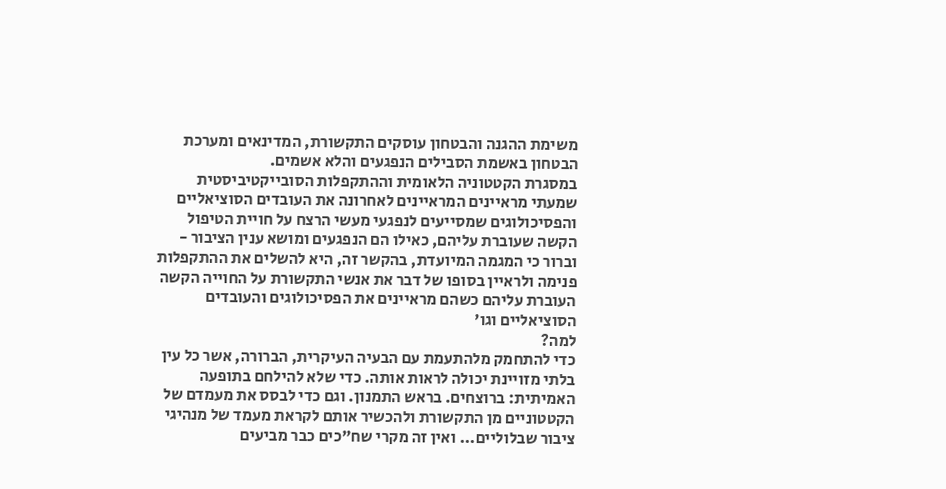משימת ההגנה והבטחון עוסקים התקשורת, המדינאים ומערכת הבטחון באשמת הסבילים הנפגעים והלא אשמים.
במסגרת הקטטוניה הלאומית וההתקפלות הסובייקטיביסטית שמעתי מראיינים המראיינים לאחרונה את העובדים הסוציאליים והפסיכולוגים שמסייעים לנפגעי מעשי הרצח על חויית הטיפול הקשה שעוברת עליהם, כאילו הם הנפגעים ומושא ענין הציבור - וברור כי המגמה המיועדת, בהקשר זה, היא להשלים את ההתקפלות פנימה ולראיין בסופו של דבר את אנשי התקשורת על החוייה הקשה העוברת עליהם כשהם מראיינים את הפסיכולוגים והעובדים הסוציאליים וגו'
למה?
כדי להתחמק מלהתעמת עם הבעיה העיקרית, הברורה, אשר כל עין בלתי מזויינת יכולה לראות אותה. כדי שלא להילחם בתופעה האמיתית: ברוצחים. בראש התמנון. וגם כדי לבסס את מעמדם של הקטטוניים מן התקשורת ולהכשיר אותם לקראת מעמד של מנהיגי ציבור שבלוליים... ואין זה מקרי שח"כים כבר מביעים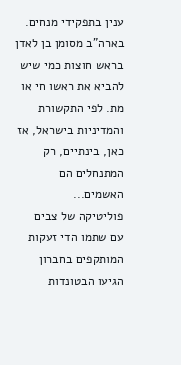ענין בתפקידי מנחים.
בארה"ב מסומן בן לאדן בראש חוצות כמי שיש להביא את ראשו חי או מת. לפי התקשורת והמדיניות בישראל, אז כאן, בינתיים, רק המתנחלים הם האשמים...
פוליטיקה של צבים
עם שתמו הדי זעקות המותקפים בחברון הגיעו הבטונדות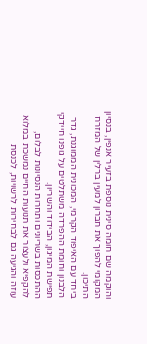והוקמה שם חומה סינית נוספת בזעיר אנפין, בנסיון המקומי להפוך את חברון למעין ברלין של המזרח התיכון.
ביחד עם האיפוד הקרמי, המכונית הממוגנת, גדר הלבנון וחומת ההפרדה משתלטים על גופנו חיידקי תפישת המיגון, הבידוד והשריון.
ההתכסות בשריונים ותחרות הנסיונות לבלום, להקפיא ולעצור את תנועות החיים נמשכת במלוא עוזה והגיעה גם לבחירות לרשויות, לכנסת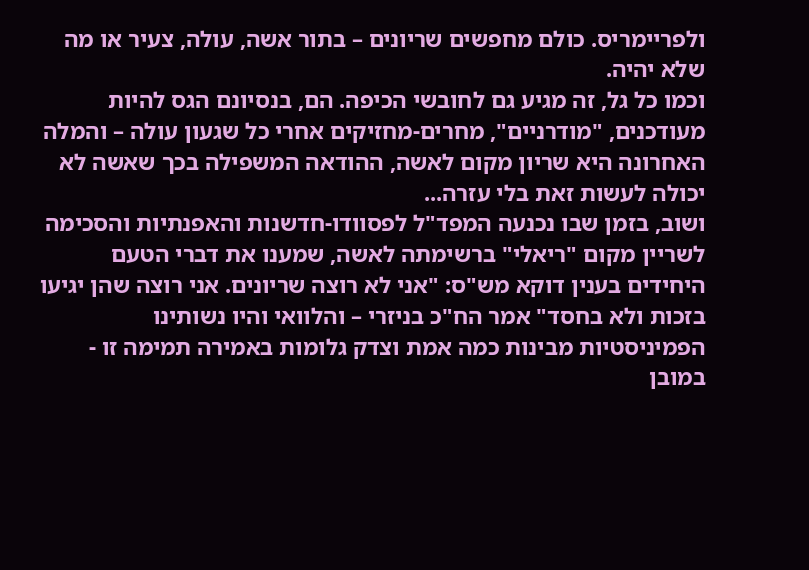ולפריימריס. כולם מחפשים שריונים – בתור אשה, עולה, צעיר או מה שלא יהיה.
וכמו כל גל, זה מגיע גם לחובשי הכיפה. הם, בנסיונם הגס להיות מעודכנים, "מודרניים", מחרים-מחזיקים אחרי כל שגעון עולה – והמלה האחרונה היא שריון מקום לאשה, ההודאה המשפילה בכך שאשה לא יכולה לעשות זאת בלי עזרה...
ושוב, בזמן שבו נכנעה המפד"ל לפסוודו-חדשנות והאפנתיות והסכימה לשריין מקום "ריאלי" ברשימתה לאשה, שמענו את דברי הטעם היחידים בענין דוקא מש"ס: "אני לא רוצה שריונים. אני רוצה שהן יגיעו בזכות ולא בחסד" אמר הח"כ בניזרי – והלוואי והיו נשותינו הפמיניסטיות מבינות כמה אמת וצדק גלומות באמירה תמימה זו - במובן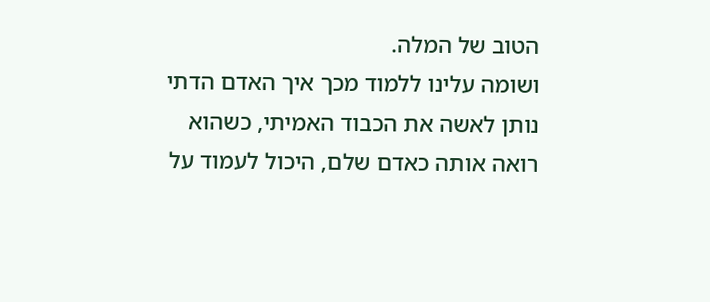הטוב של המלה.
ושומה עלינו ללמוד מכך איך האדם הדתי נותן לאשה את הכבוד האמיתי, כשהוא רואה אותה כאדם שלם, היכול לעמוד על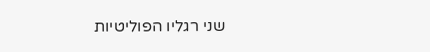שני רגליו הפוליטיות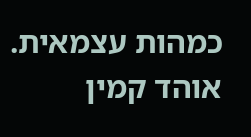כמהות עצמאית.
אוהד קמין